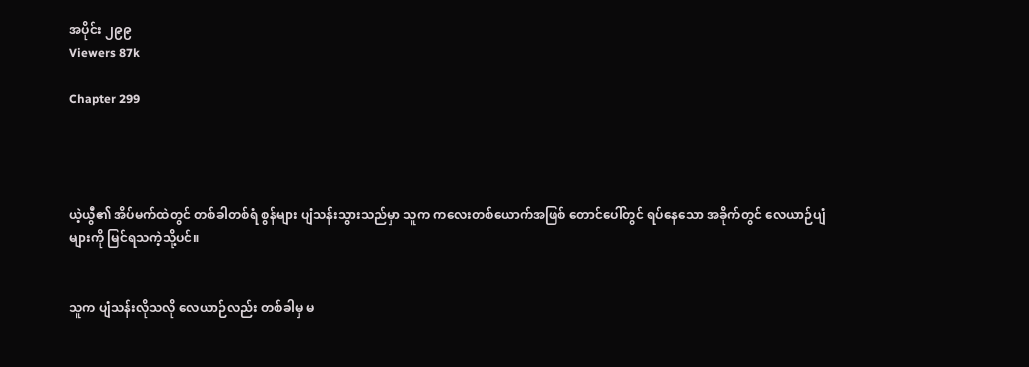အပိုင်း ၂၉၉
Viewers 87k

Chapter 299




ယဲ့ယွီ၏ အိပ်မက်ထဲတွင် တစ်ခါတစ်ရံ စွန်များ ပျံသန်းသွားသည်မှာ သူက ကလေးတစ်ယောက်အဖြစ် တောင်ပေါ်တွင် ရပ်နေသော အခိုက်တွင် လေယာဉ်ပျံများကို မြင်ရသကဲ့သို့ပင်။


သူက ပျံသန်းလိုသလို လေယာဉ်လည်း တစ်ခါမှ မ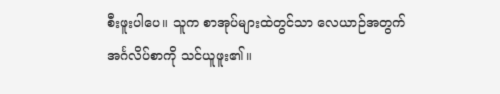စီးဖူးပါပေ။ သူက စာအုပ်များထဲတွင်သာ လေယာဉ်အတွက် အင်္ဂလိပ်စာကို သင်ယူဖူး၏။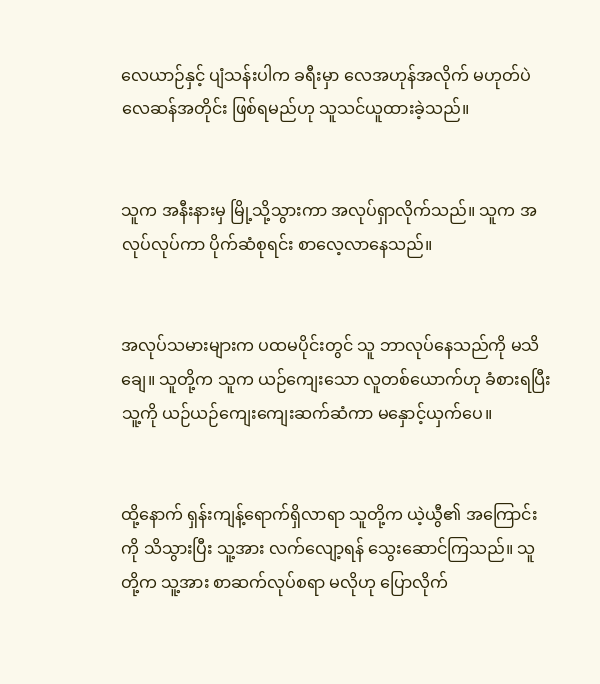လေယာဉ်နှင့် ပျံသန်းပါက ခရီးမှာ လေအဟုန်အလိုက် မဟုတ်ပဲ လေဆန်အတိုင်း ဖြစ်ရမည်ဟု သူသင်ယူထားခဲ့သည်။


သူက အနီးနားမှ မြို့သို့သွားကာ အလုပ်ရှာလိုက်သည်။ သူက အလုပ်လုပ်ကာ ပိုက်ဆံစုရင်း စာလေ့လာနေသည်။


အလုပ်သမားများက ပထမပိုင်းတွင် သူ ဘာလုပ်နေသည်ကို မသိချေ။ သူတို့က သူက ယဉ်ကျေးသော လူတစ်ယောက်ဟု ခံစားရပြီး သူ့ကို ယဉ်ယဉ်ကျေးကျေးဆက်ဆံကာ မနှောင့်ယှက်ပေ။


ထို့နောက် ရှန်းကျန့်ရောက်ရှိလာရာ သူတို့က ယဲ့ယွီ၏ အကြောင်းကို သိသွားပြီး သူ့အား လက်လျော့ရန် သွေးဆောင်ကြသည်။ သူတို့က သူ့အား စာဆက်လုပ်စရာ မလိုဟု ပြောလိုက်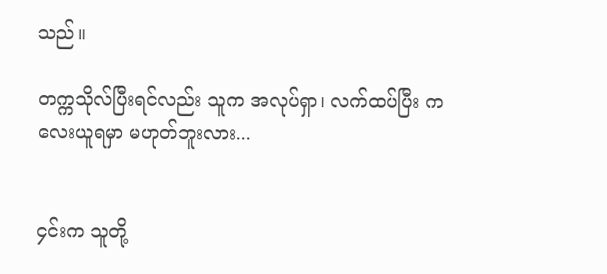သည်။

တက္ကသိုလ်ပြီးရင်လည်း သူက အလုပ်ရှာ၊ လက်ထပ်ပြီး ကလေးယူရမှာ မဟုတ်ဘူးလား...


၄င်းက သူတို့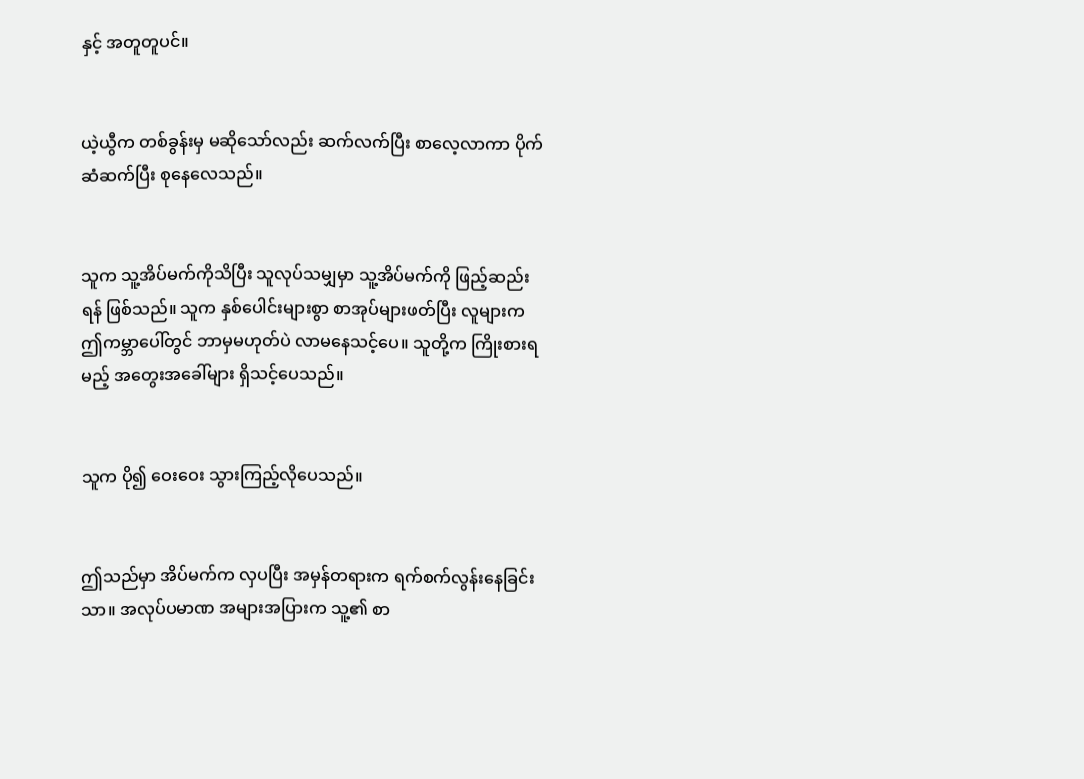နှင့် အတူတူပင်။


ယဲ့ယွီက တစ်ခွန်းမှ မဆိုသော်လည်း ဆက်လက်ပြီး စာလေ့လာကာ ပိုက်ဆံဆက်ပြီး စုနေလေသည်။


သူက သူ့အိပ်မက်ကိုသိပြီး သူလုပ်သမျှမှာ သူ့အိပ်မက်ကို ဖြည့်ဆည်းရန် ဖြစ်သည်။ သူက နှစ်ပေါင်းများစွာ စာအုပ်များဖတ်ပြီး လူများက ဤကမ္ဘာပေါ်တွင် ဘာမှမဟုတ်ပဲ လာမနေသင့်ပေ။ သူတို့က ကြိုးစားရမည့် အတွေးအခေါ်များ ရှိသင့်ပေသည်။


သူက ပို၍ ဝေးဝေး သွားကြည့်လိုပေသည်။


ဤသည်မှာ အိပ်မက်က လှပပြီး အမှန်တရားက ရက်စက်လွန်းနေခြင်းသာ။ အလုပ်ပမာဏ အများအပြားက သူ့၏ စာ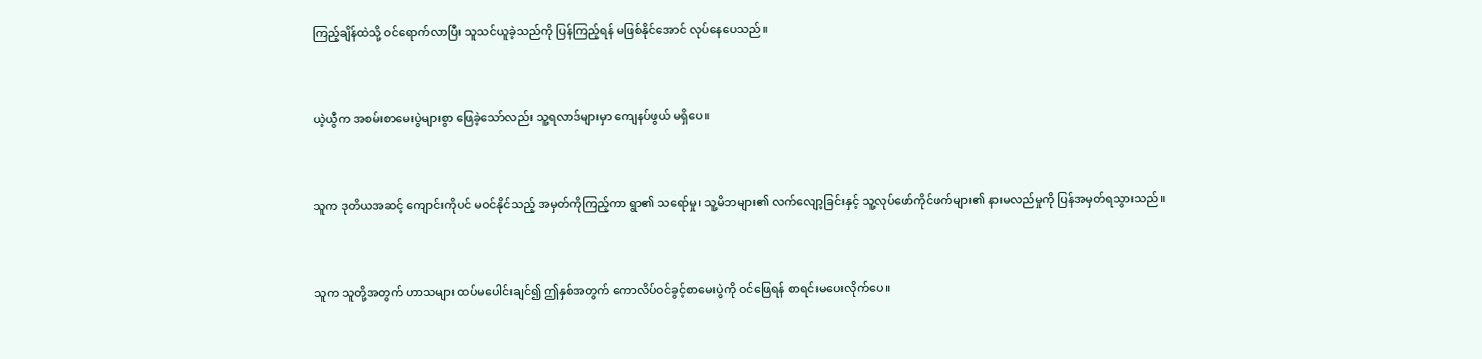ကြည့်ချိန်ထဲသို့ ဝင်ရောက်လာပြီး သူသင်ယူခဲ့သည်ကို ပြန်ကြည့်ရန် မဖြစ်နိုင်အောင် လုပ်နေပေသည်။


ယဲ့ယွီက အစမ်းစာမေးပွဲများစွာ ဖြေခဲ့သော်လည်း သူ့ရလာဒ်များမှာ ကျေနပ်ဖွယ် မရှိပေ။


သူက ဒုတိယအဆင့် ကျောင်းကိုပင် မဝင်နိုင်သည့် အမှတ်ကိုကြည့်ကာ ရွာ၏ သရော်မှု၊ သူ့မိဘများ၏ လက်လျော့ခြင်းနှင့် သူ့လုပ်ဖော်ကိုင်ဖက်များ၏ နားမလည်မှုကို ပြန်အမှတ်ရသွားသည်။


သူက သူတို့အတွက် ဟာသများ ထပ်မပေါင်းချင်၍ ဤနှစ်အတွက် ကောလိပ်ဝင်ခွင့်စာမေးပွဲကို ဝင်ဖြေရန် စာရင်းမပေးလိုက်ပေ။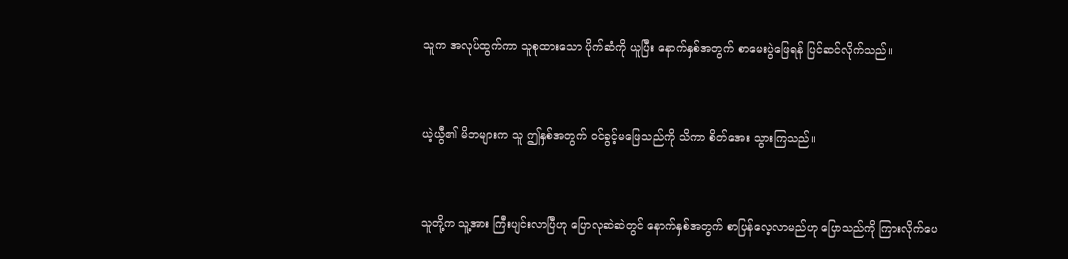သူက အလုပ်ထွက်ကာ သူစုထားသော ပိုက်ဆံကို ယူပြီး နောက်နှစ်အတွက် စာမေးပွဲဖြေရန် ပြင်ဆင်လိုက်သည်။


ယဲ့ယွီ၏ မိဘများက သူ ဤနှစ်အတွက် ဝင်ခွင့်မဖြေသည်ကို သိကာ စိတ်အေး သွားကြသည်။


သူတို့က သူ့အား ကြီးပျင်းလာပြီဟု ပြောလုဆဲဆဲတွင် နောက်နှစ်အတွက် စာပြန်လေ့လာမည်ဟု ပြောသည်ကို ကြားလိုက်ပေ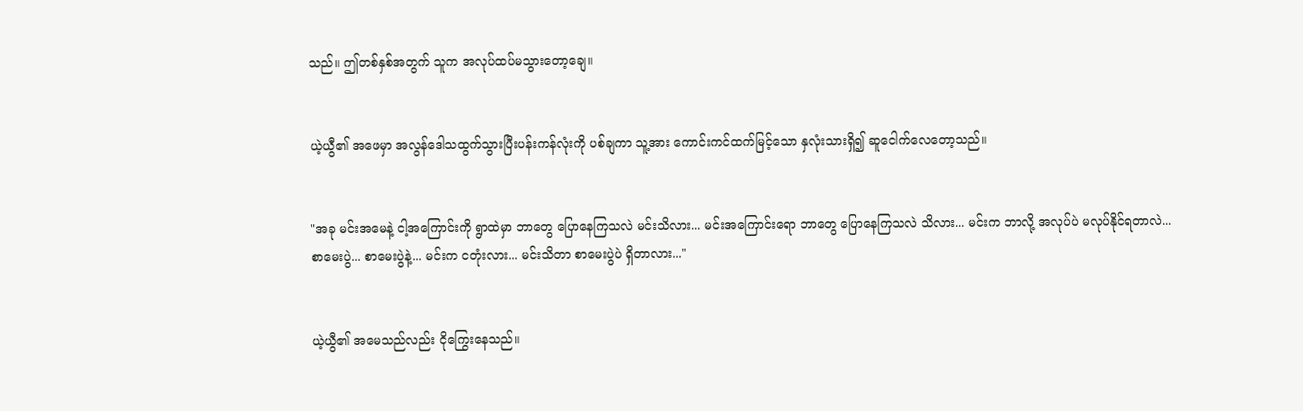သည်။ ဤတစ်နှစ်အတွက် သူက အလုပ်ထပ်မသွားတော့ချေ။


ယဲ့ယွီ၏ အဖေမှာ အလွန်ဒေါသထွက်သွားပြီးပန်းကန်လုံးကို ပစ်ချကာ သူ့အား ကောင်းကင်ထက်မြင့်သော နှလုံးသားရှိ၍ ဆူငေါက်လေတော့သည်။


"အခု မင်းအမေနဲ့ ငါ့အကြောင်းကို ရွာထဲမှာ ဘာတွေ ပြောနေကြသလဲ မင်းသိလား... မင်းအကြောင်းရော ဘာတွေ ပြောနေကြသလဲ သိလား... မင်းက ဘာလို့ အလုပ်ပဲ မလုပ်နိုင်ရတာလဲ... စာမေးပွဲ... စာမေးပွဲနဲ့... မင်းက ငတုံးလား... မင်းသိတာ စာမေးပွဲပဲ ရှိတာလား..."


ယဲ့ယွီ၏ အမေသည်လည်း ငိုကြွေးနေသည်။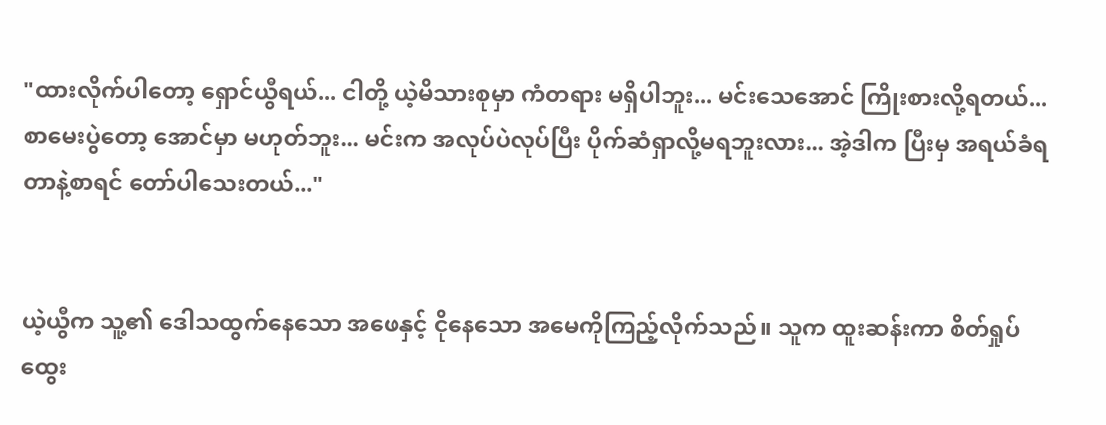"ထားလိုက်ပါတော့ ရှောင်ယွီရယ်... ငါတို့ ယဲ့မိသားစုမှာ ကံတရား မရှိပါဘူး... မင်းသေအောင် ကြိုးစားလို့ရတယ်... စာမေးပွဲတော့ အောင်မှာ မဟုတ်ဘူး... မင်းက အလုပ်ပဲလုပ်ပြီး ပိုက်ဆံရှာလို့မရဘူးလား... အဲ့ဒါက ပြီးမှ အရယ်ခံရတာနဲ့စာရင် တော်ပါသေးတယ်..."


ယဲ့ယွီက သူ့၏ ဒေါသထွက်နေသော အဖေနှင့် ငိုနေသော အမေကိုကြည့်လိုက်သည်။ သူက ထူးဆန်းကာ စိတ်ရှုပ်ထွေး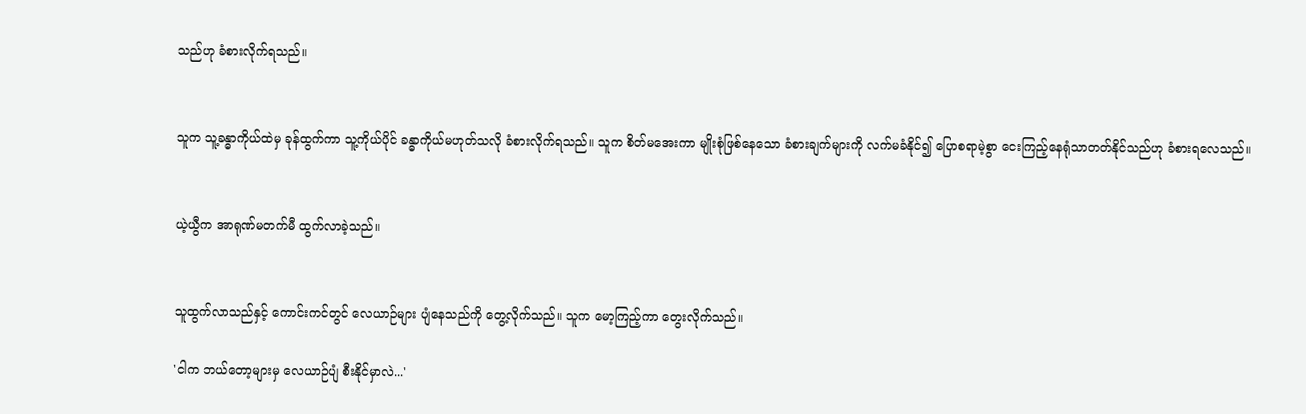သည်ဟု ခံစားလိုက်ရသည်။


သူက သူ့ခန္ဓာကိုယ်ထဲမှ ခုန်ထွက်ကာ သူ့ကိုယ်ပိုင် ခန္ဓာကိုယ်မဟုတ်သလို ခံစားလိုက်ရသည်။ သူက စိတ်မအေးကာ မျိုးစုံဖြစ်နေသော ခံစားချက်များကို လက်မခံနိုင်၍ ပြောစရာမဲ့စွာ ငေးကြည့်နေရုံသာတတ်နိုင်သည်ဟု ခံစားရလေသည်။


ယဲ့ယွီက အာရုဏ်မတက်မီ ထွက်လာခဲ့သည်။


သူထွက်လာသည်နှင့် ကောင်းကင်တွင် လေယာဉ်များ ပျံနေသည်ကို တွေ့လိုက်သည်။ သူက မော့ကြည့်ကာ တွေးလိုက်သည်။

'ငါက ဘယ်တော့များမှ လေယာဉ်ပျံ စီးနိုင်မှာလဲ...'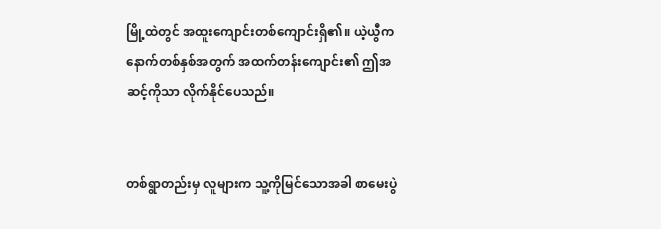မြို့ထဲတွင် အထူးကျောင်းတစ်ကျောင်းရှိ၏။ ယဲ့ယွီက နောက်တစ်နှစ်အတွက် အထက်တန်းကျောင်း၏ ဤအဆင့်ကိုသာ လိုက်နိုင်ပေသည်။


တစ်ရွာတည်းမှ လူများက သူ့ကိုမြင်သောအခါ စာမေးပွဲ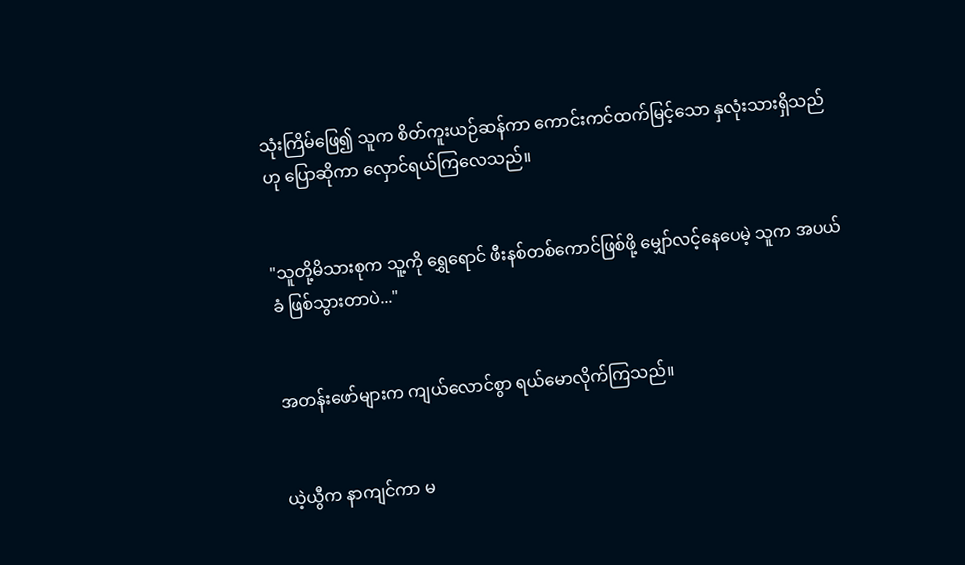သုံးကြိမ်ဖြေ၍ သူက စိတ်ကူးယဉ်ဆန်ကာ ကောင်းကင်ထက်မြင့်သော နှလုံးသားရှိသည်ဟု ပြောဆိုကာ လှောင်ရယ်ကြလေသည်။


"သူတို့မိသားစုက သူ့ကို ရွှေရောင် ဖီးနစ်တစ်ကောင်ဖြစ်ဖို့ မျှော်လင့်နေပေမဲ့ သူက အပယ်ခံ ဖြစ်သွားတာပဲ..."


အတန်းဖော်များက ကျယ်လောင်စွာ ရယ်မောလိုက်ကြသည်။


ယဲ့ယွီက နာကျင်ကာ မ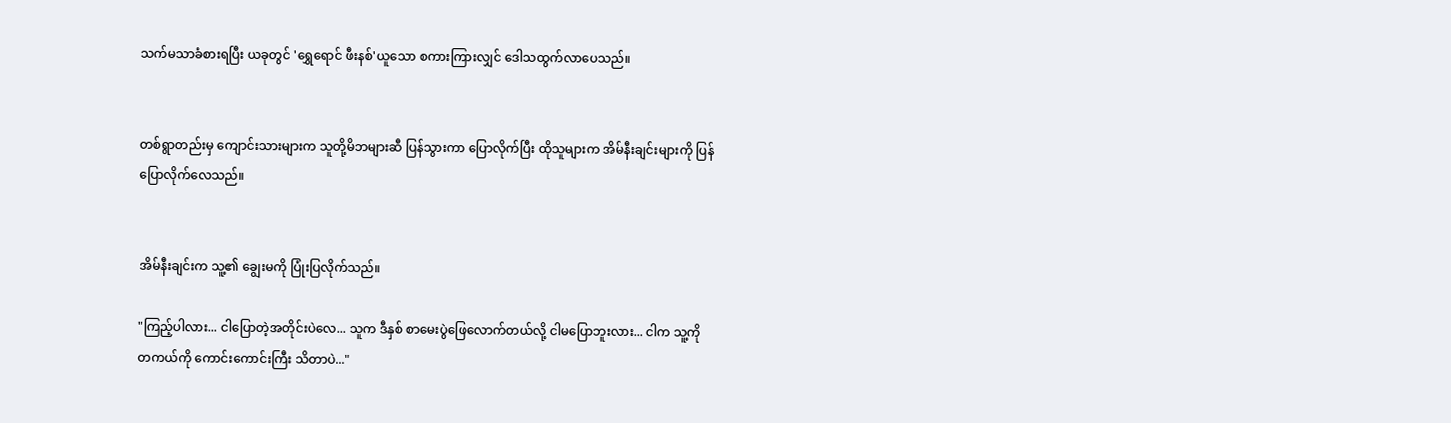သက်မသာခံစားရပြီး ယခုတွင် 'ရွှေရောင် ဖီးနစ်'ယူသော စကားကြားလျှင် ဒေါသထွက်လာပေသည်။


တစ်ရွာတည်းမှ ကျောင်းသားများက သူတို့မိဘများဆီ ပြန်သွားကာ ပြောလိုက်ပြီး ထိုသူများက အိမ်နီးချင်းများကို ပြန်ပြောလိုက်လေသည်။


အိမ်နီးချင်းက သူ့၏ ချွေးမကို ပြုံးပြလိုက်သည်။

"ကြည့်ပါလား... ငါပြောတဲ့အတိုင်းပဲလေ... သူက ဒီနှစ် စာမေးပွဲဖြေလောက်တယ်လို့ ငါမပြောဘူးလား... ငါက သူ့ကို တကယ်ကို ကောင်းကောင်းကြီး သိတာပဲ..."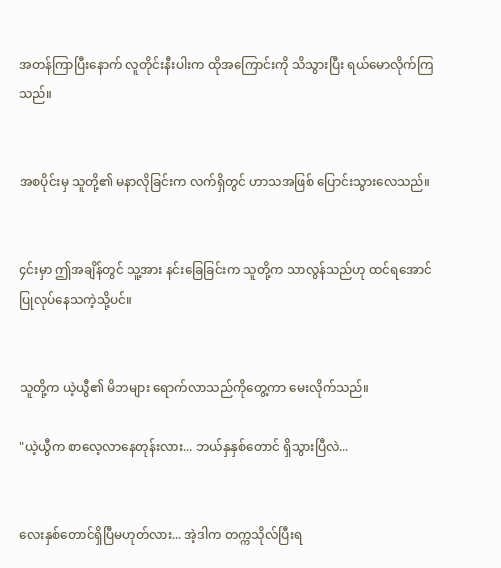အတန်ကြာပြီးနောက် လူတိုင်းနီးပါးက ထိုအကြောင်းကို သိသွားပြီး ရယ်မောလိုက်ကြသည်။


အစပိုင်းမှ သူတို့၏ မနာလိုခြင်းက လက်ရှိတွင် ဟာသအဖြစ် ပြောင်းသွားလေသည်။


၄င်းမှာ ဤအချိန်တွင် သူ့အား နင်းခြေခြင်းက သူတို့က သာလွန်သည်ဟု ထင်ရအောင် ပြုလုပ်နေသကဲ့သို့ပင်။


သူတို့က ယဲ့ယွီ၏ မိဘများ ရောက်လာသည်ကိုတွေ့ကာ မေးလိုက်သည်။

"ယဲ့ယွီက စာလေ့လာနေတုန်းလား... ဘယ်နှနှစ်တောင် ရှိသွားပြီလဲ...


လေးနှစ်တောင်ရှိပြီမဟုတ်လား... အဲ့ဒါက တက္ကသိုလ်ပြီးရ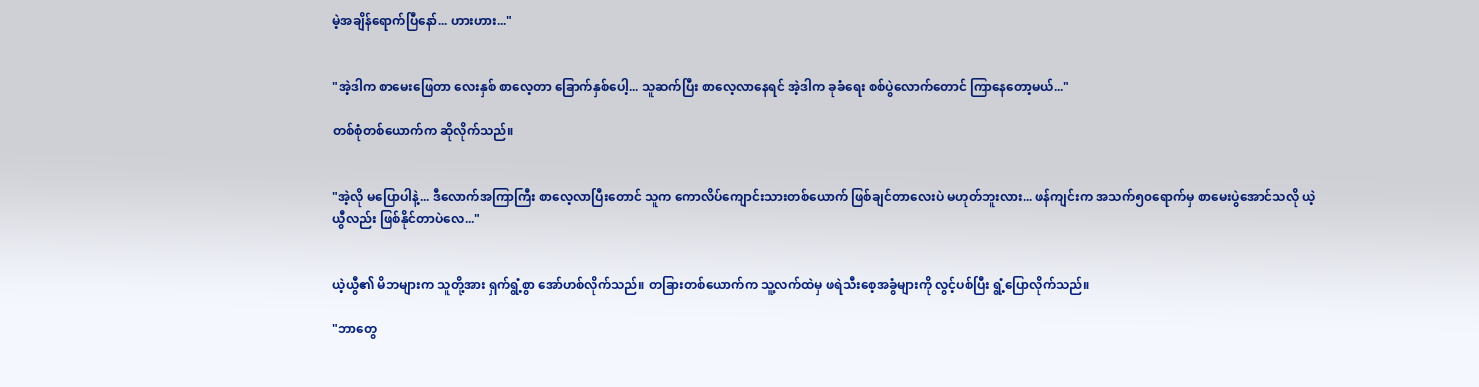မဲ့အချိန်ရောက်ပြီနော်... ဟားဟား..."


"အဲ့ဒါက စာမေးဖြေတာ လေးနှစ် စာလေ့တာ ခြောက်နှစ်ပေါ့... သူဆက်ပြီး စာလေ့လာနေရင် အဲ့ဒါက ခုခံရေး စစ်ပွဲလောက်တောင် ကြာနေတော့မယ်..."

တစ်စုံတစ်ယောက်က ဆိုလိုက်သည်။


"အဲ့လို မပြောပါနဲ့... ဒီလောက်အကြာကြီး စာလေ့လာပြီးတောင် သူက ကောလိပ်ကျောင်းသားတစ်ယောက် ဖြစ်ချင်တာလေးပဲ မဟုတ်ဘူးလား... ဖန်ကျင်းက အသက်၅၀ရောက်မှ စာမေးပွဲအောင်သလို ယဲ့ယွီလည်း ဖြစ်နိုင်တာပဲလေ..."


ယဲ့ယွီ၏ မိဘများက သူတို့အား ရှက်ရွံ့စွာ အော်ဟစ်လိုက်သည်။ တခြားတစ်ယောက်က သူ့လက်ထဲမှ ဖရဲသီးစေ့အခွံများကို လွင့်ပစ်ပြီး ရွံ့ပြောလိုက်သည်။

"ဘာတွေ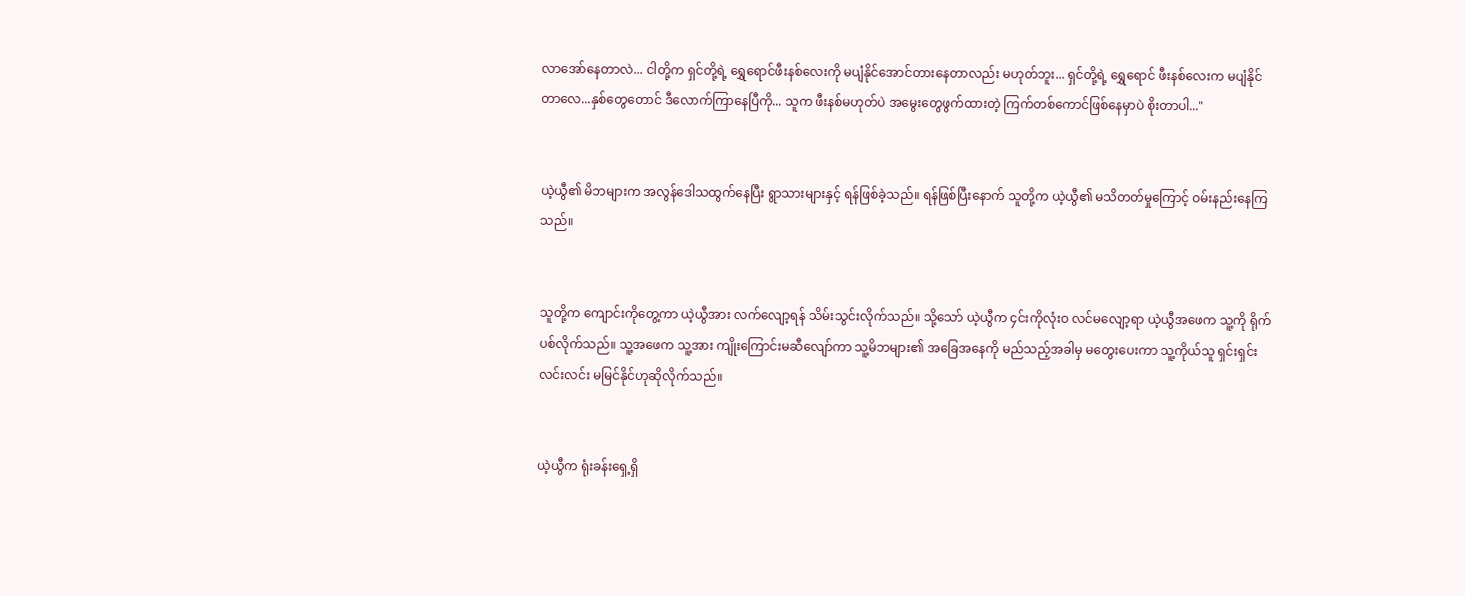လာအော်နေတာလဲ... ငါတို့က ရှင်တို့ရဲ့ ရွှေရောင်ဖီးနစ်လေးကို မပျံနိုင်အောင်တားနေတာလည်း မဟုတ်ဘူး... ရှင်တို့ရဲ့ ရွှေရောင် ဖီးနစ်လေးက မပျံနိုင်တာလေ...နှစ်တွေတောင် ဒီလောက်ကြာနေပြီကို... သူက ဖီးနစ်မဟုတ်ပဲ အမွေးတွေဖွက်ထားတဲ့ ကြက်တစ်ကောင်ဖြစ်နေမှာပဲ စိုးတာပါ..."


ယဲ့ယွီ၏ မိဘများက အလွန်ဒေါသထွက်နေပြီး ရွာသားများနှင့် ရန်ဖြစ်ခဲ့သည်။ ရန်ဖြစ်ပြီးနောက် သူတို့က ယဲ့ယွီ၏ မသိတတ်မှုကြောင့် ဝမ်းနည်းနေကြသည်။


သူတို့က ကျောင်းကိုတွေ့ကာ ယဲ့ယွီအား လက်လျော့ရန် သိမ်းသွင်းလိုက်သည်။ သို့သော် ယဲ့ယွီက ၄င်းကိုလုံးဝ လင်မလျော့ရာ ယဲ့ယွီအဖေက သူ့ကို ရိုက်ပစ်လိုက်သည်။ သူ့အဖေက သူ့အား ကျိုးကြောင်းမဆီလျော်ကာ သူ့မိဘများ၏ အခြေအနေကို မည်သည့်အခါမှ မတွေးပေးကာ သူ့ကိုယ်သူ ရှင်းရှင်းလင်းလင်း မမြင်နိုင်ဟုဆိုလိုက်သည်။


ယဲ့ယွီက ရုံးခန်းရှေ့ရှိ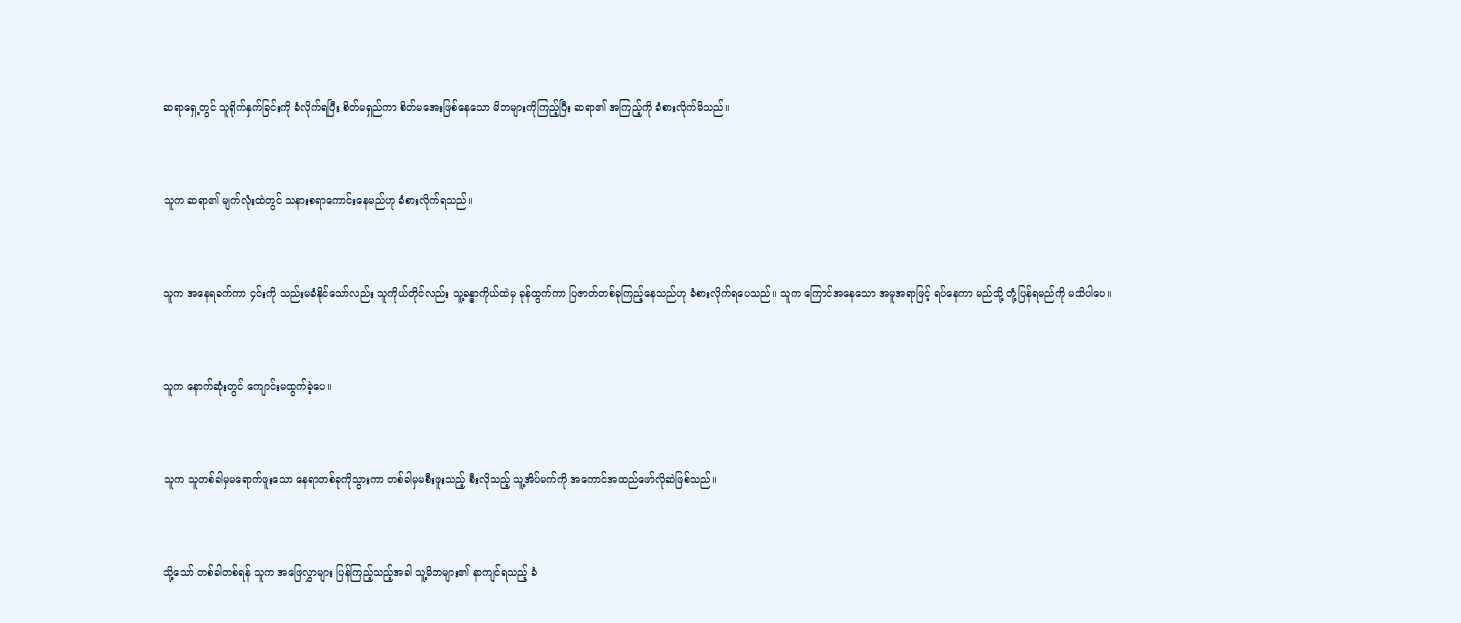ဆရာရှေ့တွင် သူရိုက်နှက်ခြင်းကို ခံလိုက်ရပြီး စိတ်မရှည်ကာ စိတ်မအေးဖြစ်နေသော မိဘများကိုကြည့်ပြီး ဆရာ၏ အကြည့်ကို ခံစားလိုက်မိသည်။


သူက ဆရာ၏ မျက်လုံးထဲတွင် သနားစရာကောင်းနေမည်ဟု ခံစားလိုက်ရသည်။


သူက အနေရခက်ကာ ၄င်းကို သည်းမခံနိုင်သော်လည်း သူကိုယ်တိုင်လည်း သူ့ခန္ဓာကိုယ်ထဲမှ ခုန်ထွက်ကာ ပြဇာတ်တစ်ခုကြည့်နေသည်ဟု ခံစားလိုက်ရပေသည်။ သူက ကြောင်အနေသော အမူအရာဖြင့် ရပ်နေကာ မည်သို့ တုံ့ပြန်ရမည်ကို မသိပါပေ။


သူက နောက်ဆုံးတွင် ကျောင်းမထွက်ခဲ့ပေ။


သူက သူတစ်ခါမှမရောက်ဖူးသော နေရာတစ်ခုကိုသွားကာ တစ်ခါမှမစီးဖူးသည့် စီးလိုသည့် သူ့အိပ်မက်ကို အကောင်အထည်ဖော်လိုဆဲဖြစ်သည်။


သို့သော် တစ်ခါတစ်ရန် သူက အဖြေလွှာများ ပြန်ကြည့်သည့်အခါ သူ့မိဘများ၏ နာကျင်ရသည့် ခံ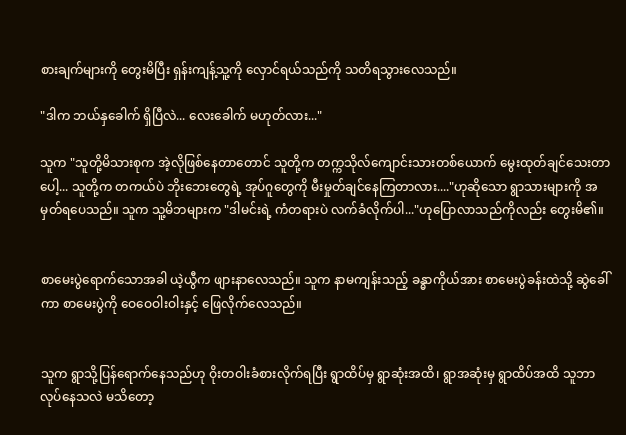စားချက်များကို တွေးမိပြီး ရှန်းကျန့်သူ့ကို လှောင်ရယ်သည်ကို သတိရသွားလေသည်။

"ဒါက ဘယ်နှခေါက် ရှိပြီလဲ... လေးခေါက် မဟုတ်လား..."

သူက "သူတို့မိသားစုက အဲ့လိုဖြစ်နေတာတောင် သူတို့က တက္ကသိုလ်ကျောင်းသားတစ်ယောက် မွေးထုတ်ချင်သေးတာပေါ့... သူတို့က တကယ်ပဲ ဘိုးဘေးတွေရဲ့ အုပ်ဂူတွေကို မီးမှုတ်ချင်နေကြတာလား...."ဟုဆိုသော ရွာသားများကို အမှတ်ရပေသည်။ သူက သူ့မိဘများက "ဒါမင်းရဲ့ ကံတရားပဲ လက်ခံလိုက်ပါ..."ဟုပြောလာသည်ကိုလည်း တွေးမိ၏။


စာမေးပွဲရောက်သောအခါ ယဲ့ယွီက ဖျားနာလေသည်။ သူက နာမကျန်းသည့် ခန္ဓာကိုယ်အား စာမေးပွဲခန်းထဲသို့ ဆွဲခေါ်ကာ စာမေးပွဲကို ဝေဝေဝါးဝါးနှင့် ဖြေလိုက်လေသည်။


သူက ရွာသို့ပြန်ရောက်နေသည်ဟု ဝိုးတဝါးခံစားလိုက်ရပြီး ရွာထိပ်မှ ရွာဆုံးအထိ၊ ရွာအဆုံးမှ ရွာထိပ်အထိ သူဘာလုပ်နေသလဲ မသိတော့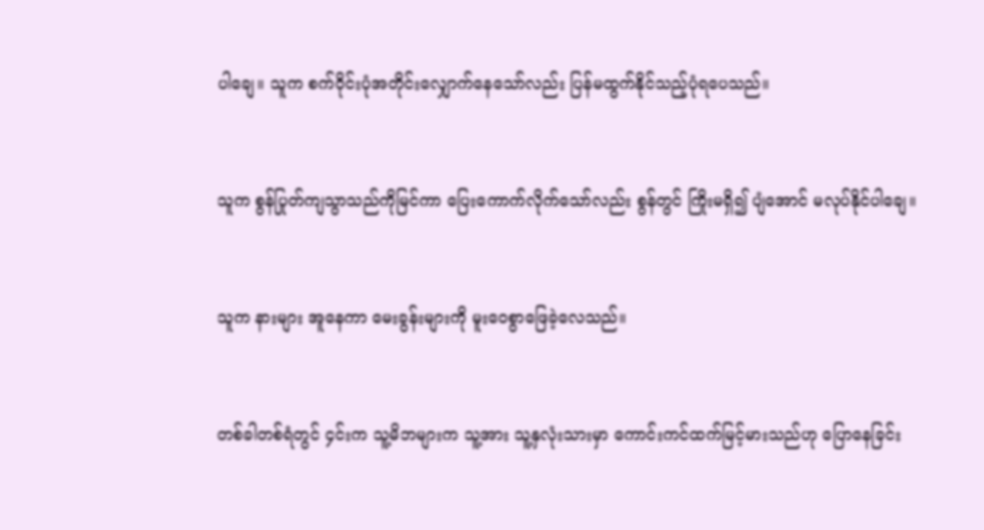ပါချေ။ သူက စက်ဝိုင်းပုံအတိုင်းလျှောက်နေသော်လည်း ပြန်မထွက်နိုင်သည့်ပုံရပေသည်။


သူက စွန်ပြုတ်ကျသွာသည်ကိုမြင်ကာ ပြေးကောက်လိုက်သော်လည်း စွန်တွင် ကြိုးမရှိ၍ ပျံအောင် မလုပ်နိုင်ပါချေ။


သူက နားများ အူနေကာ မေးခွန်းများကို မူးဝေစွာဖြေခဲ့လေသည်။


တစ်ခါတစ်ရံတွင် ၄င်းက သူ့မိဘများက သူ့အား သူ့နှလုံးသားမှာ ကောင်းကင်ထက်မြင့်မားသည်ဟု ပြောနေခြင်း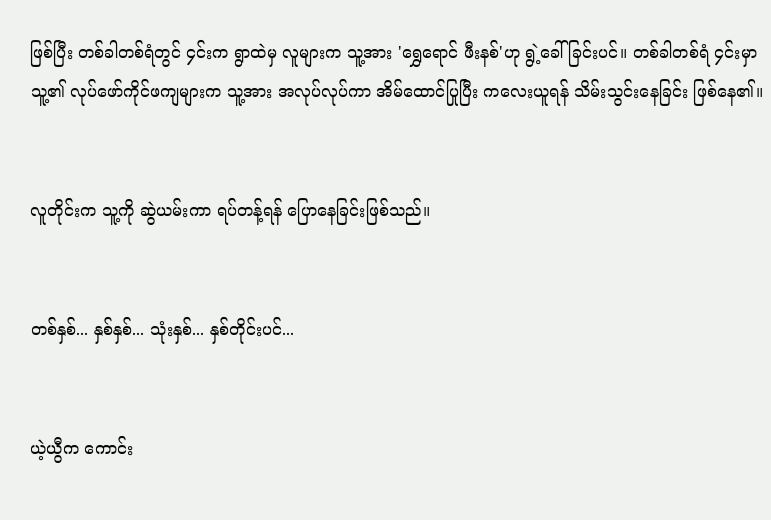ဖြစ်ပြီး တစ်ခါတစ်ရံတွင် ၄င်းက ရွာထဲမှ လူများက သူ့အား 'ရွှေရောင် ဖီးနစ်'ဟု ရွဲ့ခေါ်ခြင်းပင်။ တစ်ခါတစ်ရံ ၄င်းမှာ သူ့၏ လုပ်ဖော်ကိုင်ဖကျများက သူ့အား အလုပ်လုပ်ကာ အိမ်ထောင်ပြုပြီး ကလေးယူရန် သိမ်းသွင်းနေခြင်း ဖြစ်နေ၏။


လူတိုင်းက သူ့ကို ဆွဲယမ်းကာ ရပ်တန့်ရန် ပြောနေခြင်းဖြစ်သည်။


တစ်နှစ်... နှစ်နှစ်... သုံးနှစ်... နှစ်တိုင်းပင်...


ယဲ့ယွီက ကောင်း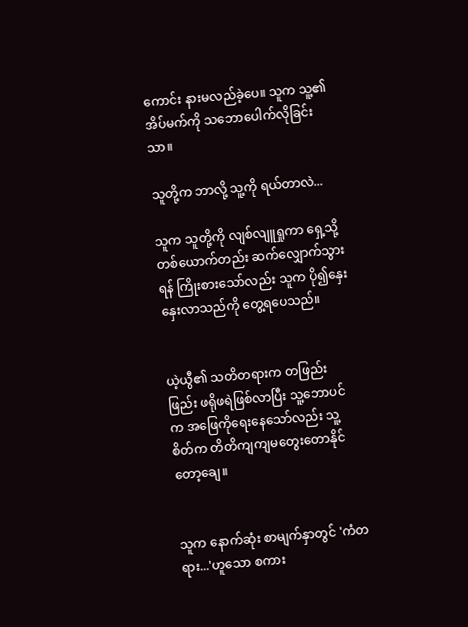ကောင်း နားမလည်ခဲ့ပေ။ သူက သူ့၏ အိပ်မက်ကို သဘောပေါက်လိုခြင်းသာ။

သူတို့က ဘာလို့ သူ့ကို ရယ်တာလဲ...

သူက သူတို့ကို လျစ်လျူရှုကာ ရှေ့သို့ တစ်ယောက်တည်း ဆက်လျှောက်သွားရန် ကြိုးစားသော်လည်း သူက ပို၍နှေးနှေးလာသည်ကို တွေ့ရပေသည်။


ယဲ့ယွီ၏ သတိတရားက တဖြည်းဖြည်း ဖရိုဖရဲဖြစ်လာပြီး သူ့ဘောပင်က အဖြေကိုရေးနေသော်လည်း သူ့စိတ်က တိတိကျကျမတွေးတောနိုင်တော့ချေ။


သူက နောက်ဆုံး စာမျက်နှာတွင် 'ကံတရား...'ဟူသော စကား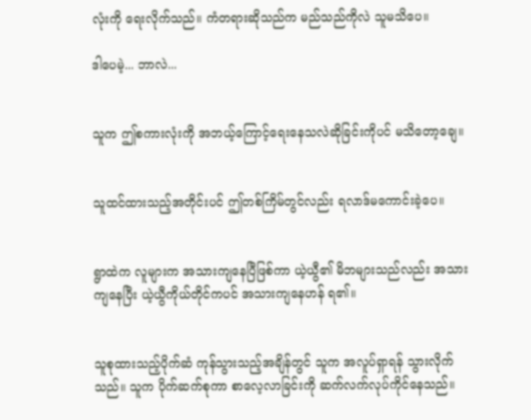လုံးကို ရေးလိုက်သည်။ ကံတရားဆိုသည်က မည်သည်ကိုလဲ သူမသိပေ။

ဒါပေမဲ့... ဘာလဲ...


သူက ဤစကားလုံးကို အဘယ့်ကြောင့်ရေးနေသလဲဆိုခြင်းကိုပင် မသိတော့ချေ။


သူထင်ထားသည့်အတိုင်းပင် ဤတစ်ကြိမ်တွင်လည်း ရလာဒ်မကောင်းခဲ့ပေ။


ရွာထဲက လူများက အသားကျနေပြီဖြစ်ကာ ယဲ့ယွီ၏ မိဘများသည်လည်း အသားကျနေပြီး ယဲ့ယွီကိုယ်တိုင်ကပင် အသားကျနေဟန် ရ၏။


သူစုထားသည့်ပိုက်ဆံ ကုန်သွားသည့်အချိန်တွင် သူက အလူပ်ရှာရန် သွားလိုက်သည်။ သူက ပိုက်ဆက်စုကာ စာလေ့လာခြင်းကို ဆက်လက်လုပ်ကိုင်နေသည်။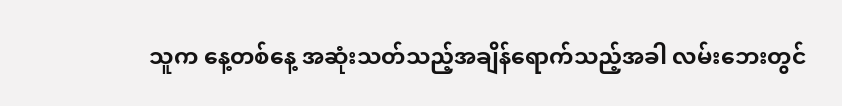သူက နေ့တစ်နေ့ အဆုံးသတ်သည့်အချိန်ရောက်သည့်အခါ လမ်းဘေးတွင်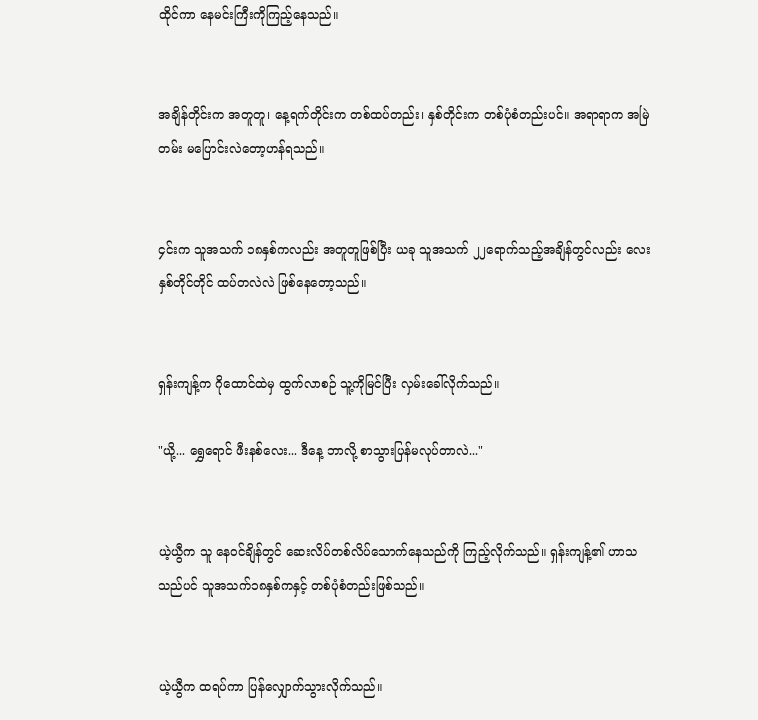ထိုင်ကာ နေမင်းကြီးကိုကြည့်နေသည်။


အချိန်တိုင်းက အတူတူ၊ နေ့ရက်တိုင်းက တစ်ထပ်တည်း၊ နှစ်တိုင်းက တစ်ပုံစံတည်းပင်။ အရာရာက အမြဲတမ်း မပြောင်းလဲတော့ဟန်ရသည်။


၄င်းက သူအသက် ၁၈နှစ်ကလည်း အတူတူဖြစ်ပြီး ယခု သူအသက် ၂၂ရောက်သည့်အချိန်တွင်လည်း လေးနှစ်တိုင်တိုင် ထပ်တလဲလဲ ဖြစ်နေတော့သည်။


ရှန်းကျန့်က ဂိုထောင်ထဲမှ ထွက်လာစဉ် သူ့ကိုမြင်ပြီး လှမ်းခေါ်လိုက်သည်။

"ယို့... ရွှေရောင် ဖီးနစ်လေး... ဒီနေ့ ဘာလို့ စာသွားပြန်မလုပ်တာလဲ..."


ယဲ့ယွီက သူ နေဝင်ချိန်တွင် ဆေးလိပ်တစ်လိပ်သောက်နေသည်ကို ကြည့်လိုက်သည်။ ရှန်းကျန့်၏ ဟာသသည်ပင် သူအသက်၁၈နှစ်ကနှင့် တစ်ပုံစံတည်းဖြစ်သည်။


ယဲ့ယွီက ထရပ်ကာ ပြန်လျှောက်သွားလိုက်သည်။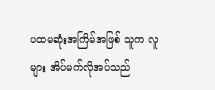ပထမဆုံးအကြိမ်အဖြစ် သူက လူများ အိပ်မက်လိုအပ်သည်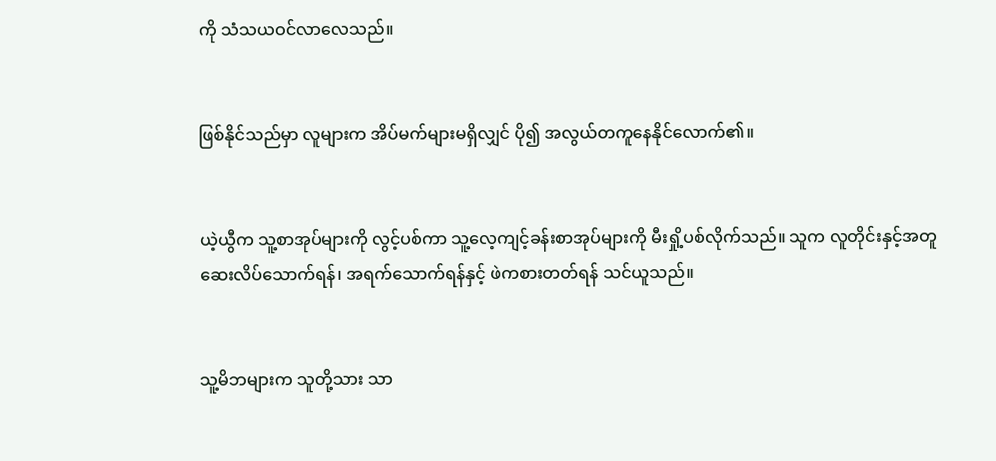ကို သံသယဝင်လာလေသည်။


ဖြစ်နိုင်သည်မှာ လူများက အိပ်မက်များမရှိလျှင် ပို၍ အလွယ်တကူနေနိုင်လောက်၏။


ယဲ့ယွီက သူ့စာအုပ်များကို လွင့်ပစ်ကာ သူ့လေ့ကျင့်ခန်းစာအုပ်များကို မီးရှို့ပစ်လိုက်သည်။ သူက လူတိုင်းနှင့်အတူ ဆေးလိပ်သောက်ရန်၊ အရက်သောက်ရန်နှင့် ဖဲကစားတတ်ရန် သင်ယူသည်။


သူ့မိဘများက သူတို့သား သာ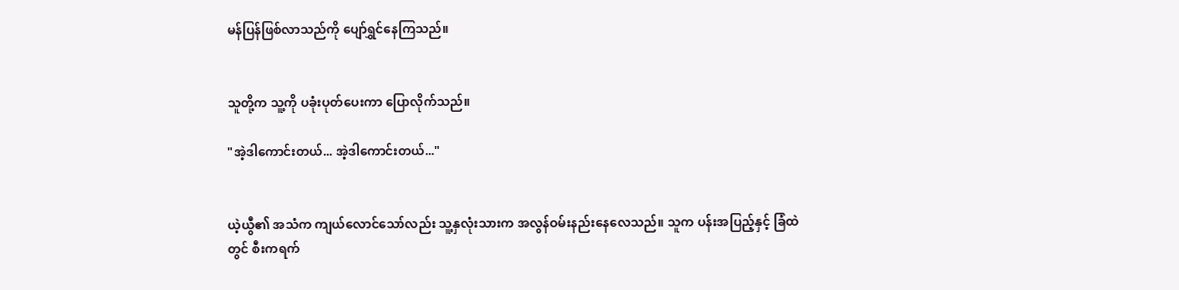မန်ပြန်ဖြစ်လာသည်ကို ပျော်ရွှင်နေကြသည်။


သူတို့က သူ့ကို ပခုံးပုတ်ပေးကာ ပြောလိုက်သည်။

"အဲ့ဒါကောင်းတယ်... အဲ့ဒါကောင်းတယ်..."


ယဲ့ယွီ၏ အသံက ကျယ်လောင်သော်လည်း သူ့နှလုံးသားက အလွန်ဝမ်းနည်းနေလေသည်။ သူက ပန်းအပြည့်နှင့် ခြံထဲတွင် စီးကရက်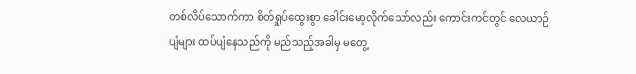တစ်လိပ်သောက်ကာ စိတ်ရှုပ်ထွေးစွာ ခေါင်းမော့လိုက်သော်လည်း ကောင်းကင်တွင် လေယာဉ်ပျံများ ထပ်ပျံနေသည်ကို မည်သည့်အခါမှ မတွေ့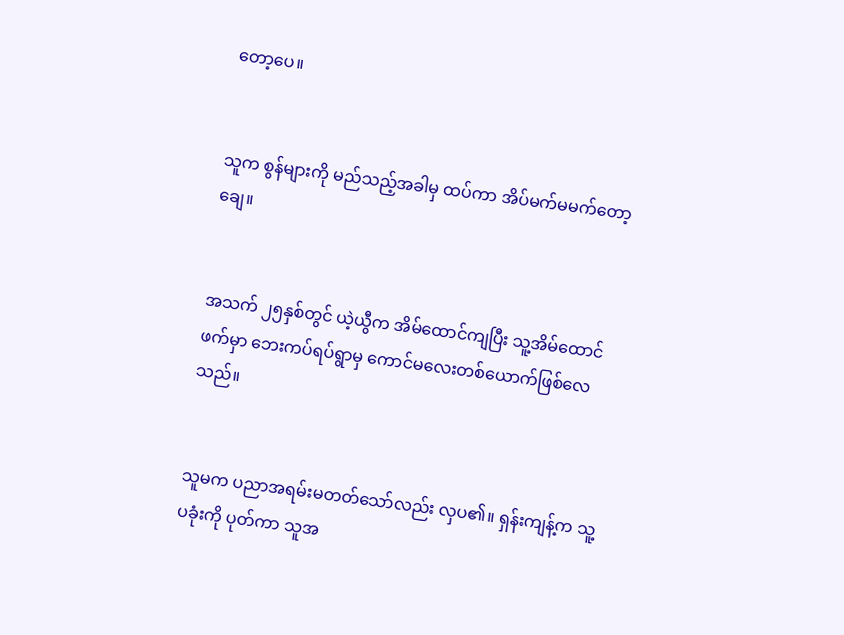တော့ပေ။


သူက စွန်များကို မည်သည့်အခါမှ ထပ်ကာ အိပ်မက်မမက်တော့ချေ။


အသက် ၂၅နှစ်တွင် ယဲ့ယွီက အိမ်ထောင်ကျပြီး သူ့အိမ်ထောင်ဖက်မှာ ဘေးကပ်ရပ်ရွာမှ ကောင်မလေးတစ်ယောက်ဖြစ်လေသည်။


သူမက ပညာအရမ်းမတတ်သော်လည်း လှပ၏။ ရှန်းကျန့်က သူ့ပခုံးကို ပုတ်ကာ သူအ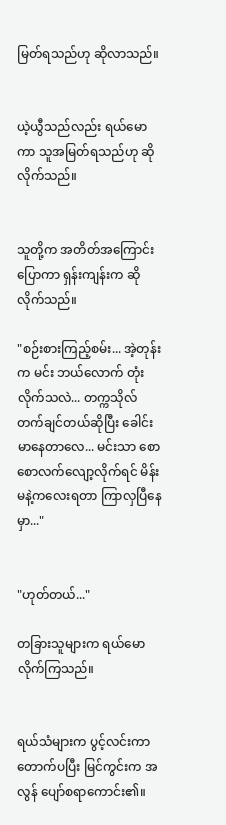မြတ်ရသည်ဟု ဆိုလာသည်။


ယဲ့ယွီသည်လည်း ရယ်မောကာ သူအမြတ်ရသည်ဟု ဆိုလိုက်သည်။


သူတို့က အတိတ်အကြောင်းပြောကာ ရှန်းကျန်းက ဆိုလိုက်သည်။

"စဉ်းစားကြည့်စမ်း... အဲ့တုန်းက မင်း ဘယ်လောက် တုံးလိုက်သလဲ... တက္ကသိုလ်တက်ချင်တယ်ဆိုပြီး ခေါင်းမာနေတာလေ... မင်းသာ စောစောလက်လျော့လိုက်ရင် မိန်းမနဲ့ကလေးရတာ ကြာလှပြီနေမှာ..."


"ဟုတ်တယ်..."

တခြားသူများက ရယ်မောလိုက်ကြသည်။


ရယ်သံများက ပွင့်လင်းကာ တောက်ပပြီး မြင်ကွင်းက အလွန် ပျော်စရာကောင်း၏။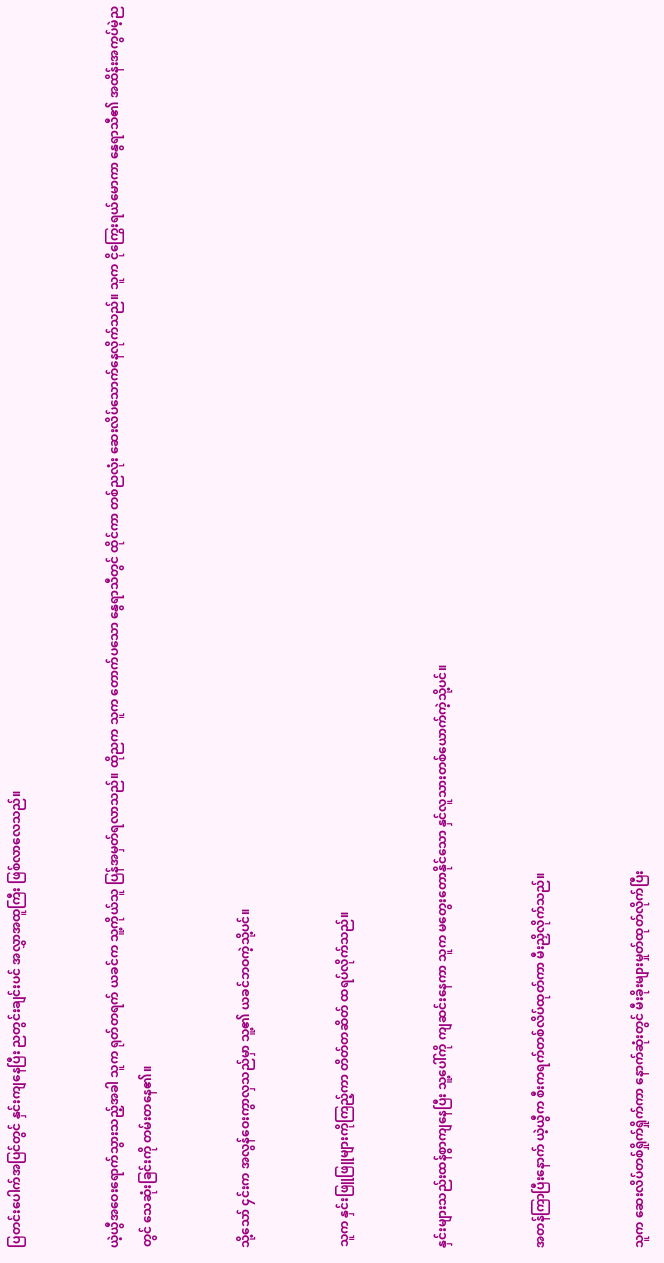ပြတင်းပေါက်အပြင်တွင် နှင်းကျနေပြီး ညတွင်းချင်းပင် အလွှာအထူကြီး ဖြစ်လာလေသည်။


ယဲ့ယွီအဝေးရောက်သွားသည့်အခါ သူက ရုတ်တရက် ယခင်က သူ့ကိုယ်သူ ပြန်အမှတ်ရလာသည်။ ထိုညက သူက တောက်ပသော နွေရာသီတွင် ထိုင်ကာ တစ်ညလုံး ဆေးလိပ်သောက်နေလိုက်သည်။ သူက ငိုကြွေးရယ်မောကာ နွေရာသီ၏ အထိန်းအကွပ်မဲ့ညတွင် သေဆုံးခြင်းကို တမ်းတနေ၏။


သို့သော် ၄င်းက အလွန်ဝေးကွာလှသည်မှာ သူ့၏ ယခင်ဘဝကဲ့သို့ပင်။


သူက နှင်းဖြူဖြူများကိုကြည့်ကာ တိတ်တဆိတ် ထရပ်လိုက်သည်။


နှင်းများသည်းထန်စွာကျနေပြီး သူ့ပေါ်ကို ကျဆင်းနေကာ သူက မတွေးတောနိုင်သော နှင်လူသားတစ်ယောက်ကဲ့သို့ပင်။


အတန်ကြာပြီးနောက် ယဲ့ယွီက စီးကရက်တစ်လိပ်ထုတ်ကာ မီးညှိလိုက်သည်။


သူက ဆေးလိပ်တစ်ရှိုက်ရှိုက်ကာ နောက်ဆုံးတွင် မီးခိုးများမှုတ်ထုတ်လိုက်ပြီး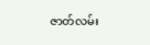ဇာတ်လမ်း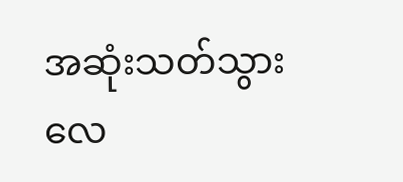အဆုံးသတ်သွားလေ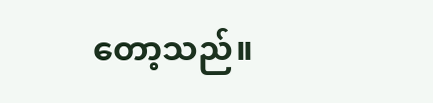တော့သည်။